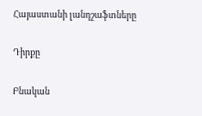Հայաստանի լանդշաֆտները

Դիրքը

Բնական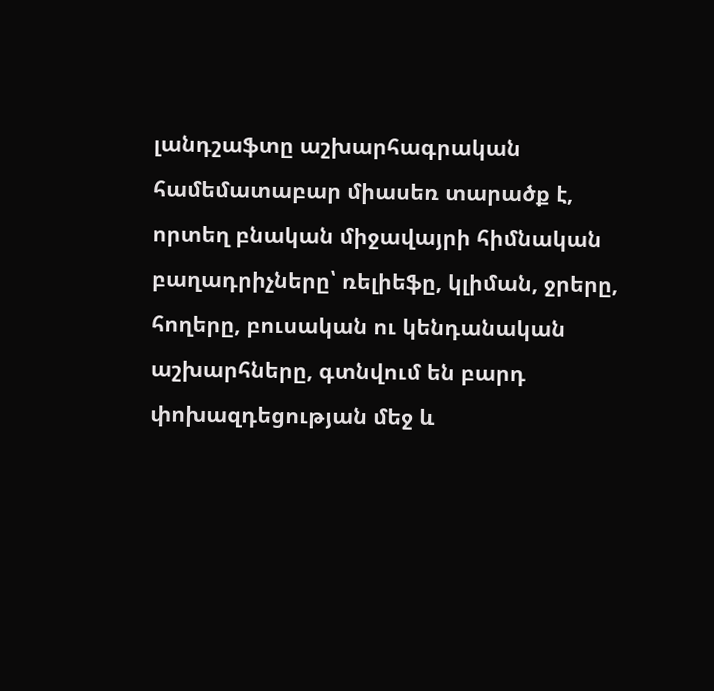լանդշաֆտը աշխարհագրական համեմատաբար միասեռ տարածք է, որտեղ բնական միջավայրի հիմնական բաղադրիչները՝ ռելիեֆը, կլիման, ջրերը, հողերը, բուսական ու կենդանական աշխարհները, գտնվում են բարդ փոխազդեցության մեջ և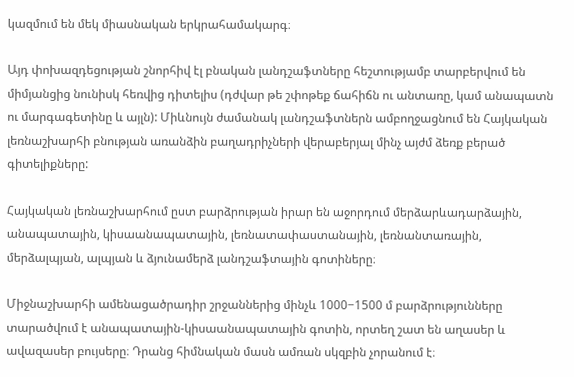կազմում են մեկ միասնական երկրահամակարգ։

Այդ փոխազդեցության շնորհիվ էլ բնական լանդշաֆտները հեշտությամբ տարբերվում են միմյանցից նունիսկ հեռվից դիտելիս (դժվար թե շփոթեք ճահիճն ու անտառը, կամ անապատն ու մարգագետինը և այլն): Միևնույն ժամանակ լանդշաֆտներն ամբողջացնում են Հայկական լեռնաշխարհի բնության առանձին բաղադրիչների վերաբերյալ մինչ այժմ ձեռք բերած գիտելիքները:

Հայկական լեռնաշխարհում ըստ բարձրության իրար են աջորդում մերձարևադարձային, անապատային, կիսաանապատային, լեռնատափաստանային, լեռնանտառային, մերձալպյան, ալպյան և ձյունամերձ լանդշաֆտային գոտիները։

Միջնաշխարհի ամենացածրադիր շրջաններից մինչև 1000−1500 մ բարձրությունները տարածվում է անապատային-կիսաանապատային գոտին, որտեղ շատ են աղասեր և ավազասեր բույսերը։ Դրանց հիմնական մասն ամռան սկզբին չորանում է։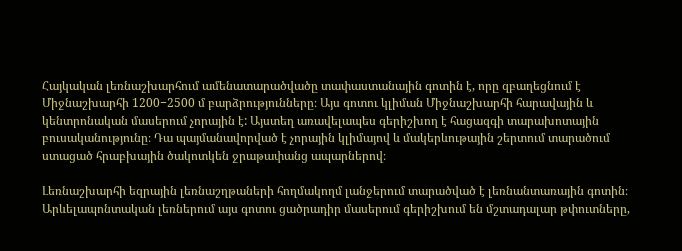Հայկական լեռնաշխարհում ամենատարածվածը տափաստանային գոտին է, որը զբաղեցնում է Միջնաշխարհի 1200−2500 մ բարձրությունները։ Այս գոտու կլիման Միջնաշխարհի հարավային և կենտրոնական մասերում չորային է: Այստեղ առավելապես գերիշխող է հացազգի տարախոտային բուսականությունը։ Դա պայմանավորված է չորային կլիմայով և մակերևութային շերտում տարածում ստացած հրաբխային ծակոտկեն ջրաթափանց ապարներով։

Լեռնաշխարհի եզրային լեռնաշղթաների հողմակողմ լանջերում տարածված է լեռնանտառային գոտին։ Արևելապոնտական լեռներում այս գոտու ցածրադիր մասերում գերիշխում են մշտադալար թփուտները,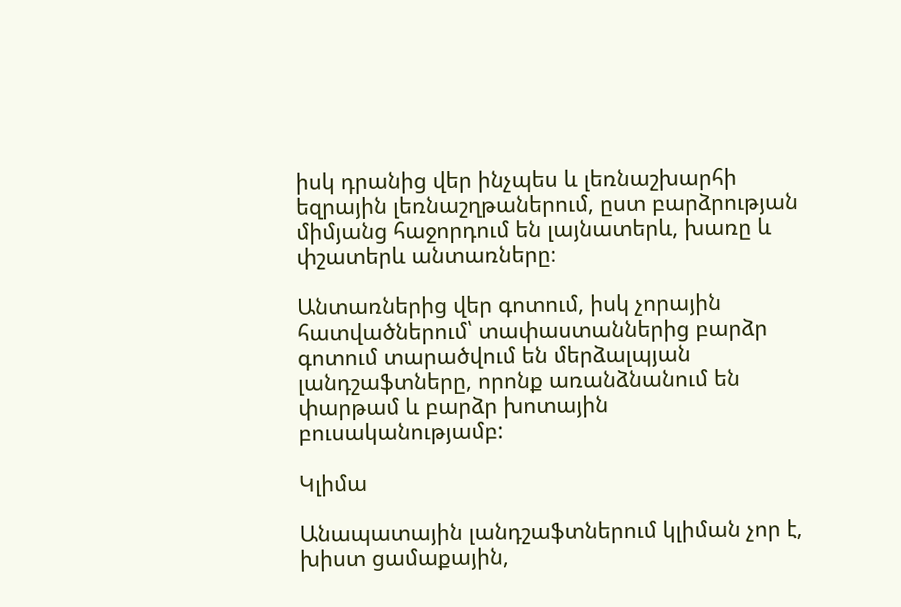իսկ դրանից վեր ինչպես և լեռնաշխարհի եզրային լեռնաշղթաներում, ըստ բարձրության միմյանց հաջորդում են լայնատերև, խառը և փշատերև անտառները։

Անտառներից վեր գոտում, իսկ չորային հատվածներում՝ տափաստաններից բարձր գոտում տարածվում են մերձալպյան լանդշաֆտները, որոնք առանձնանում են փարթամ և բարձր խոտային բուսականությամբ:

Կլիմա

Անապատային լանդշաֆտներում կլիման չոր է, խիստ ցամաքային,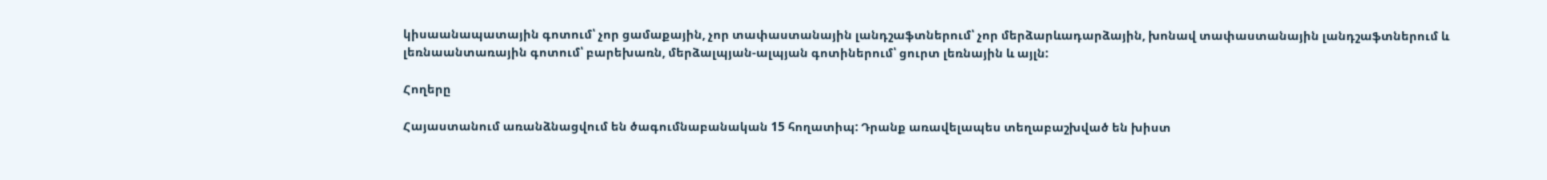կիսաանապատային գոտում՝ չոր ցամաքային, չոր տափաստանային լանդշաֆտներում՝ չոր մերձարևադարձային, խոնավ տափաստանային լանդշաֆտներում և լեռնաանտառային գոտում՝ բարեխառն, մերձալպյան-ալպյան գոտիներում՝ ցուրտ լեռնային և այլն:

Հողերը

Հայաստանում առանձնացվում են ծագումնաբանական 15 հողատիպ: Դրանք առավելապես տեղաբաշխված են խիստ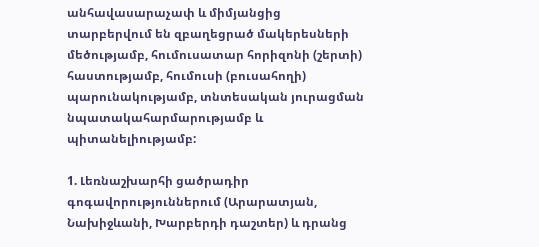անհավասարաչափ և միմյանցից տարբերվում են զբաղեցրած մակերեսների մեծությամբ, հումուսատար հորիզոնի (շերտի) հաստությամբ, հումուսի (բուսահողի) պարունակությամբ, տնտեսական յուրացման նպատակահարմարությամբ և պիտանելիությամբ:

1. Լեռնաշխարհի ցածրադիր գոգավորություններում (Արարատյան, Նախիջևանի, Խարբերդի դաշտեր) և դրանց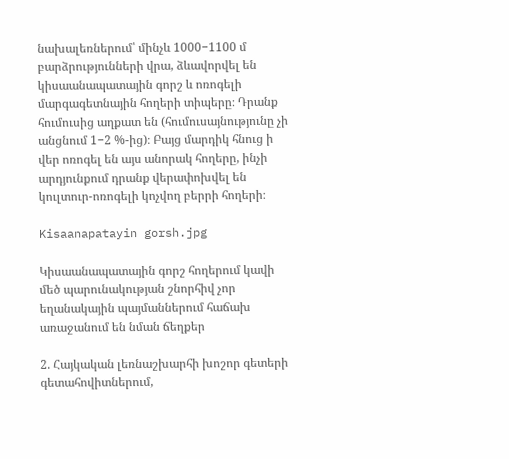նախալեռներում՝ մինչև 1000−1100 մ բարձրությունների վրա, ձևավորվել են կիսաանապատային գորշ և ոռոգելի մարգագետնային հողերի տիպերը։ Դրանք հումուսից աղքատ են (հումուսայնությունը չի անցնում 1−2 %-ից)։ Բայց մարդիկ հնուց ի վեր ոռոգել են այս անորակ հողերը, ինչի արդյունքում դրանք վերափոխվել են կուլտուր-ոռոգելի կոչվող բերրի հողերի։

Kisaanapatayin gorsh.jpg

Կիսաանապատային գորշ հողերում կավի մեծ պարունակության շնորհիվ չոր եղանակային պայմաններում հաճախ առաջանում են նման ճեղքեր

2. Հայկական լեռնաշխարհի խոշոր գետերի գետահովիտներում,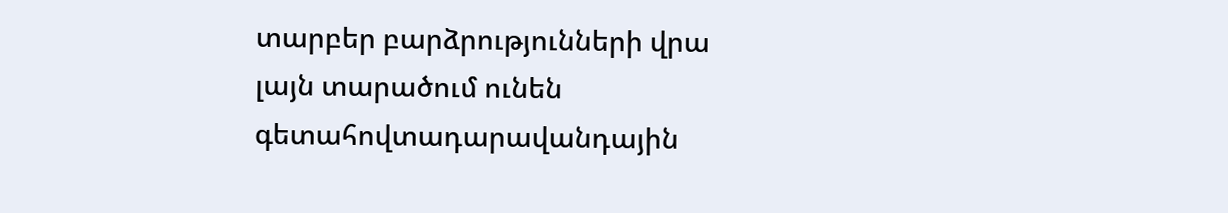տարբեր բարձրությունների վրա լայն տարածում ունեն գետահովտադարավանդային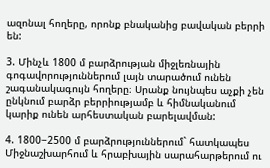ազոնալ հողերը, որոնք բնականից բավական բերրի են:

3. Մինչև 1800 մ բարձրության միջլեռնային գոգավորություններում լայն տարածում ունեն շագանակագույն հողերը։ Սրանք նույնպես աչքի չեն ընկնում բարձր բերրիությամբ և հիմնականում կարիք ունեն արհեստական բարելավման:

4. 1800−2500 մ բարձրություններում` հատկապես Միջնաշխարհում և հրաբխային սարահարթերում ու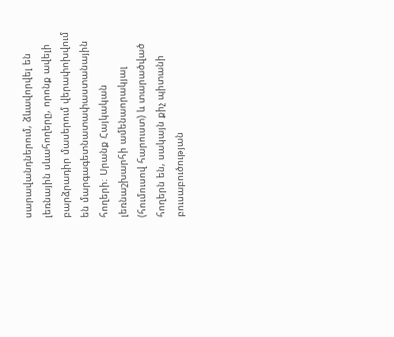սարավանդներում, ձևավորվել են լեռնային սևահողերը, որոնք ավելի բարձրադիր մասերում վերափոխվում են մարգագետնատափաստանային հողերի։ Սրանք Հայկական լեռնաշխարհի ամենաորակյալ (հումուսով հարուստ) և տարածված հողերն են, սակայն քիչ պիտանի բուսաբուծության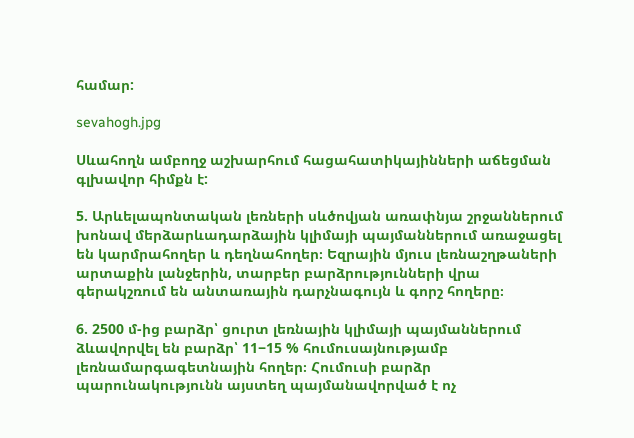համար:

sevahogh.jpg

Սևահողն ամբողջ աշխարհում հացահատիկայինների աճեցման գլխավոր հիմքն է:

5. Արևելապոնտական լեռների սևծովյան առափնյա շրջաններում խոնավ մերձարևադարձային կլիմայի պայմաններում առաջացել են կարմրահողեր և դեղնահողեր։ Եզրային մյուս լեռնաշղթաների արտաքին լանջերին, տարբեր բարձրությունների վրա գերակշռում են անտառային դարչնագույն և գորշ հողերը։

6. 2500 մ-ից բարձր՝ ցուրտ լեռնային կլիմայի պայմաններում ձևավորվել են բարձր՝ 11−15 % հումուսայնությամբ լեռնամարգագետնային հողեր։ Հումուսի բարձր պարունակությունն այստեղ պայմանավորված է ոչ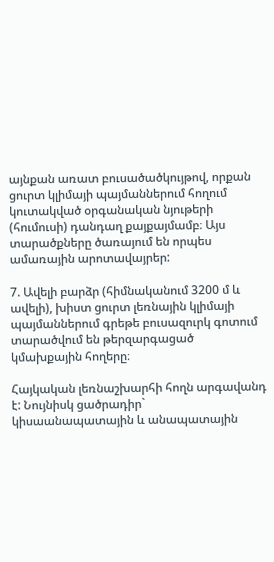այնքան առատ բուսածածկույթով, որքան ցուրտ կլիմայի պայմաններում հողում կուտակված օրգանական նյութերի (հումուսի) դանդաղ քայքայմամբ։ Այս տարածքները ծառայում են որպես ամառային արոտավայրեր:

7. Ավելի բարձր (հիմնականում 3200 մ և ավելի), խիստ ցուրտ լեռնային կլիմայի պայմաններում գրեթե բուսազուրկ գոտում տարածվում են թերզարգացած կմախքային հողերը։

Հայկական լեռնաշխարհի հողն արգավանդ է: Նույնիսկ ցածրադիր` կիսաանապատային և անապատային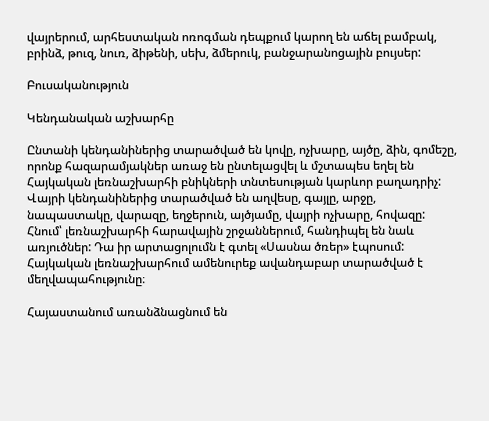վայրերում, արհեստական ոռոգման դեպքում կարող են աճել բամբակ, բրինձ, թուզ, նուռ, ձիթենի, սեխ, ձմերուկ, բանջարանոցային բույսեր:

Բուսականություն

Կենդանական աշխարհը

Ընտանի կենդանիներից տարածված են կովը, ոչխարը, այծը, ձին, գոմեշը, որոնք հազարամյակներ առաջ են ընտելացվել և մշտապես եղել են Հայկական լեռնաշխարհի բնիկների տնտեսության կարևոր բաղադրիչ: Վայրի կենդանիներից տարածված են աղվեսը, գայլը, արջը, նապաստակը, վարազը, եղջերուն, այծյամը, վայրի ոչխարը, հովազը: Հնում՝ լեռնաշխարհի հարավային շրջաններում, հանդիպել են նաև առյուծներ: Դա իր արտացոլումն է գտել «Սասնա ծռեր» էպոսում: Հայկական լեռնաշխարհում ամենուրեք ավանդաբար տարածված է մեղվապահությունը։

Հայաստանում առանձնացնում են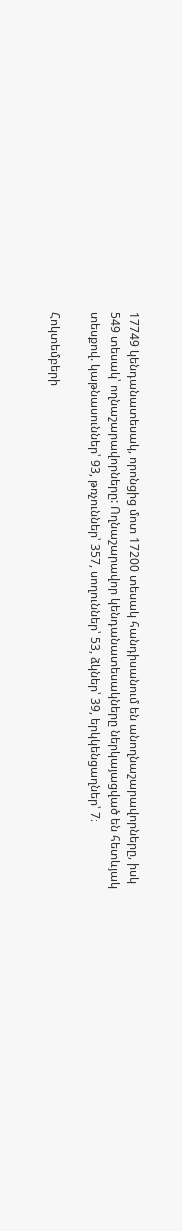17749 կենդանատեսակ, որոնցից մոտ 17200 տեսակ հանդիսանում են անողնաշարավորները, իսկ 549 տեսակ՝ ողնաշարավորները: Ողնաշարավոր կենդանատեսակները ներկայացված են հետևյակ տեսքով. կաթնասուններ՝ 93, թռչուններ՝ 357, սողուններ՝ 53, ձկներ՝ 39, երկկենցաղներ՝ 7։

Հոկտեմբերի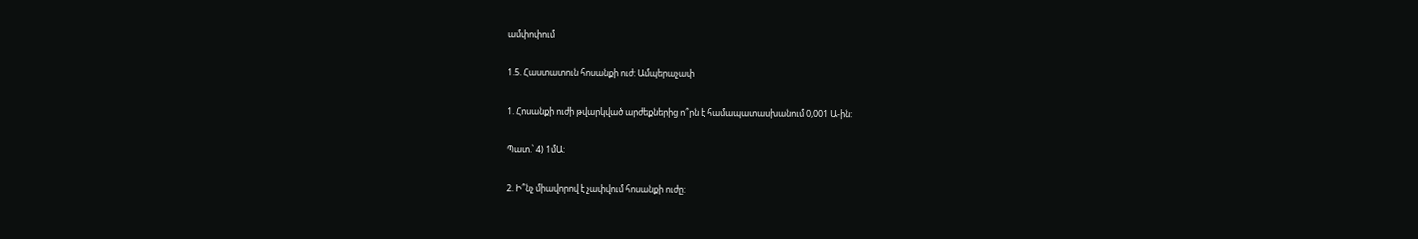ամփոփում

1.5. Հաստատուն հոսանքի ուժ: Ամպերաչափ

1. Հոսանքի ուժի թվարկված արժեքներից ո՞րն է համապատասխանում 0,001 Ա-ին:

Պատ.՝ 4) 1մԱ:

2. Ի՞նչ միավորով է չափվում հոսանքի ուժը: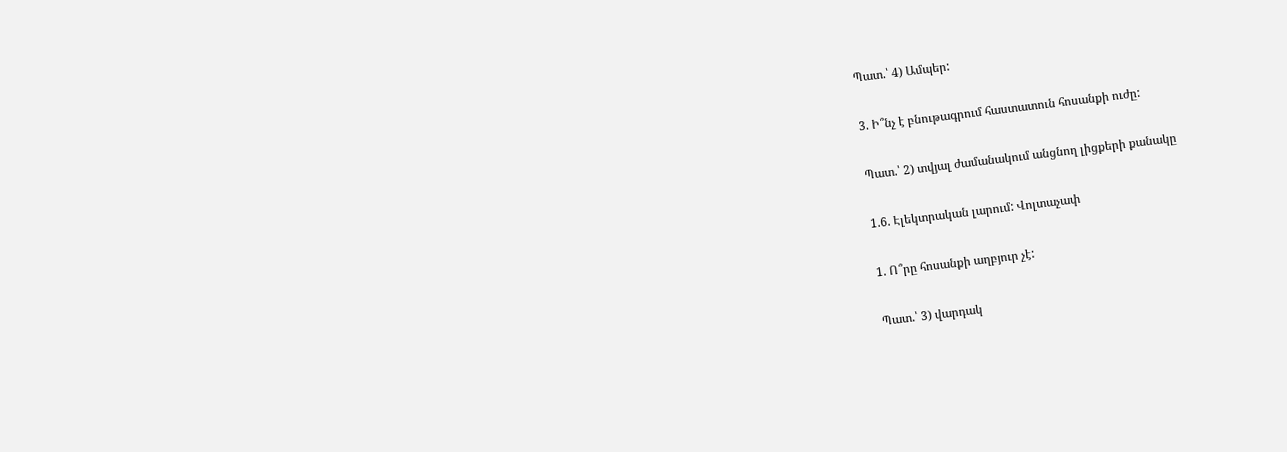Պատ.՝ 4) Ամպեր:

3. Ի՞նչ է բնութագրում հաստատուն հոսանքի ուժը:

Պատ.՝ 2) տվյալ ժամանակում անցնող լիցքերի քանակը

1.6. Էլեկտրական լարում: Վոլտաչափ

1. Ո՞րը հոսանքի աղբյուր չէ:

Պատ.՝ 3) վարդակ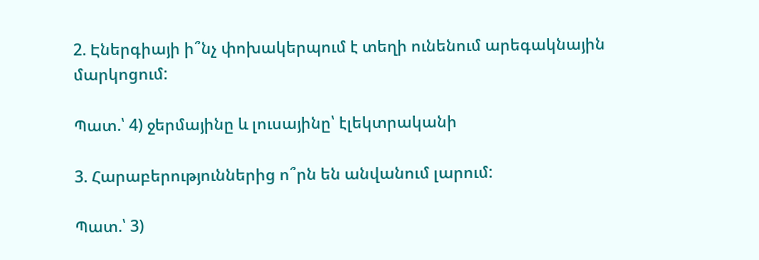2. Էներգիայի ի՞նչ փոխակերպում է տեղի ունենում արեգակնային մարկոցում:

Պատ.՝ 4) ջերմայինը և լուսայինը՝ էլեկտրականի

3. Հարաբերություններից ո՞րն են անվանում լարում:

Պատ.՝ 3)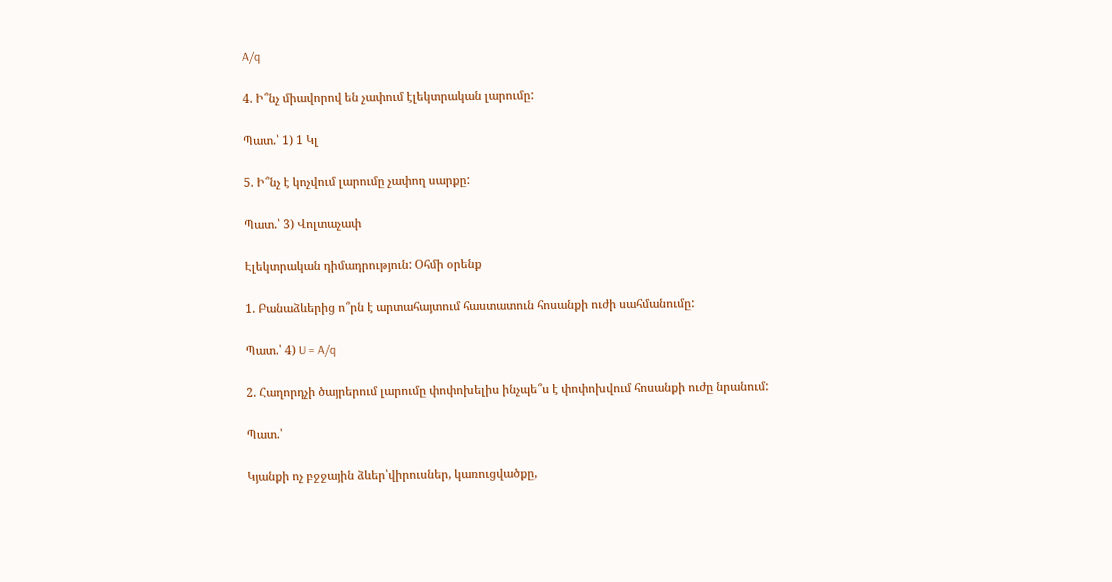A/q

4. Ի՞նչ միավորով են չափում էլեկտրական լարումը:

Պատ.՝ 1) 1 Կլ

5. Ի՞նչ է կոչվում լարումը չափող սարքը:

Պատ.՝ 3) Վոլտաչափ

Էլեկտրական դիմադրություն: Օհմի օրենք

1. Բանաձևերից ո՞րն է արտահայտում հաստատուն հոսանքի ուժի սահմանումը:

Պատ.՝ 4) U = A/q

2. Հաղորդչի ծայրերում լարումը փոփոխելիս ինչպե՞ս է փոփոխվում հոսանքի ուժը նրանում:

Պատ.՝

Կյանքի ոչ բջջային ձևեր՝վիրուսներ, կառուցվածքը,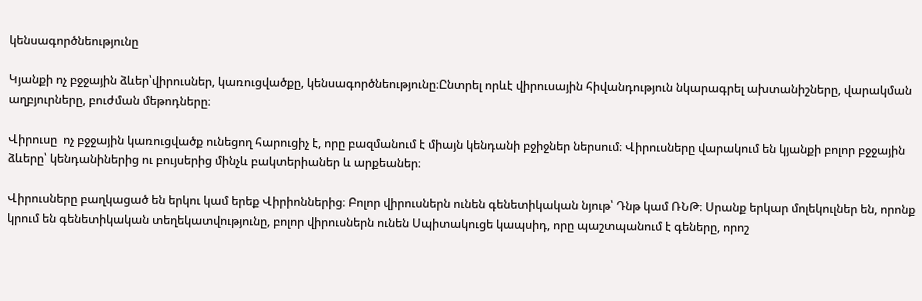կենսագործնեությունը

Կյանքի ոչ բջջային ձևեր՝վիրուսներ, կառուցվածքը, կենսագործնեությունը։Ընտրել որևէ վիրուսային հիվանդություն նկարագրել ախտանիշները, վարակման աղբյուրները, բուժման մեթոդները։

Վիրուսը  ոչ բջջային կառուցվածք ունեցող հարուցիչ է, որը բազմանում է միայն կենդանի բջիջներ ներսում։ Վիրուսները վարակում են կյանքի բոլոր բջջային ձևերը՝ կենդանիներից ու բույսերից մինչև բակտերիաներ և արքեաներ։

Վիրուսները բաղկացած են երկու կամ երեք Վիրիոններից։ Բոլոր վիրուսներն ունեն գենետիկական նյութ՝ Դնթ կամ ՌՆԹ։ Սրանք երկար մոլեկուլներ են, որոնք կրում են գենետիկական տեղեկատվությունը, բոլոր վիրուսներն ունեն Սպիտակուցե կապսիդ, որը պաշտպանում է գեները, որոշ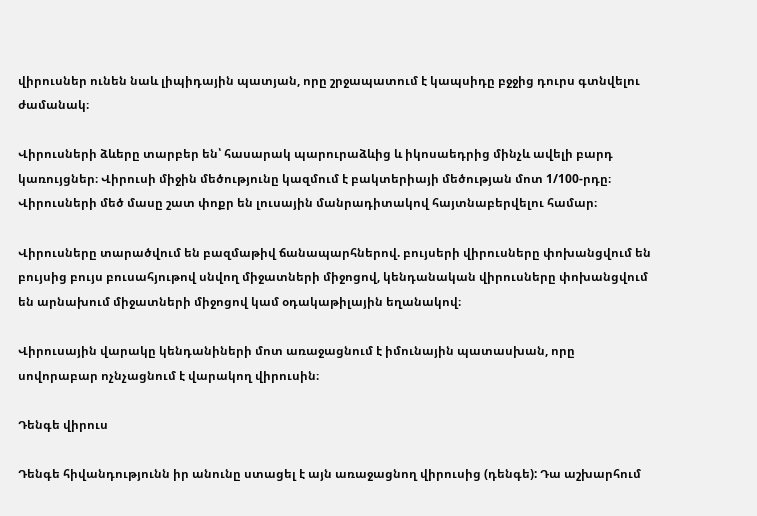վիրուսներ ունեն նաև լիպիդային պատյան, որը շրջապատում է կապսիդը բջջից դուրս գտնվելու ժամանակ։

Վիրուսների ձևերը տարբեր են՝ հասարակ պարուրաձևից և իկոսաեդրից մինչև ավելի բարդ կառույցներ։ Վիրուսի միջին մեծությունը կազմում է բակտերիայի մեծության մոտ 1/100-րդը։ Վիրուսների մեծ մասը շատ փոքր են լուսային մանրադիտակով հայտնաբերվելու համար։

Վիրուսները տարածվում են բազմաթիվ ճանապարհներով. բույսերի վիրուսները փոխանցվում են բույսից բույս բուսահյութով սնվող միջատների միջոցով, կենդանական վիրուսները փոխանցվում են արնախում միջատների միջոցով կամ օդակաթիլային եղանակով։

Վիրուսային վարակը կենդանիների մոտ առաջացնում է իմունային պատասխան, որը սովորաբար ոչնչացնում է վարակող վիրուսին։

Դենգե վիրուս

Դենգե հիվանդությունն իր անունը ստացել է այն առաջացնող վիրուսից (դենգե): Դա աշխարհում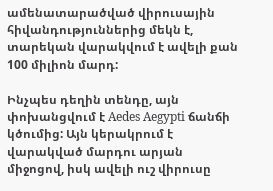ամենատարածված վիրուսային հիվանդություններից մեկն է, տարեկան վարակվում է ավելի քան 100 միլիոն մարդ:

Ինչպես դեղին տենդը, այն փոխանցվում է Aedes Aegypti ճանճի կծումից: Այն կերակրում է վարակված մարդու արյան միջոցով, իսկ ավելի ուշ վիրուսը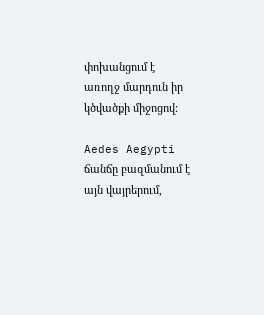փոխանցում է առողջ մարդուն իր կծվածքի միջոցով:

Aedes Aegypti ճանճը բազմանում է այն վայրերում,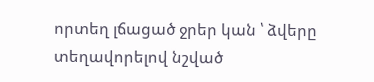որտեղ լճացած ջրեր կան ՝ ձվերը տեղավորելով նշված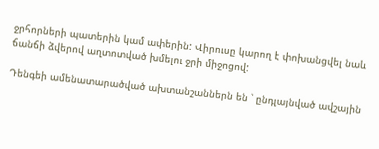ջրհորների պատերին կամ ափերին: Վիրուսը կարող է փոխանցվել նաև ճանճի ձվերով աղտոտված խմելու ջրի միջոցով:

Դենգեի ամենատարածված ախտանշաններն են ՝ ընդլայնված ավշային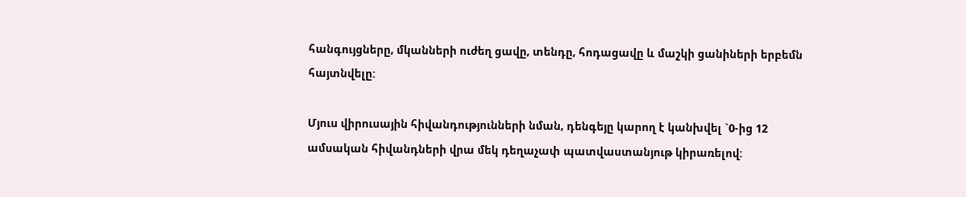հանգույցները, մկանների ուժեղ ցավը, տենդը, հոդացավը և մաշկի ցանիների երբեմն հայտնվելը:

Մյուս վիրուսային հիվանդությունների նման, դենգեյը կարող է կանխվել `0-ից 12 ամսական հիվանդների վրա մեկ դեղաչափ պատվաստանյութ կիրառելով: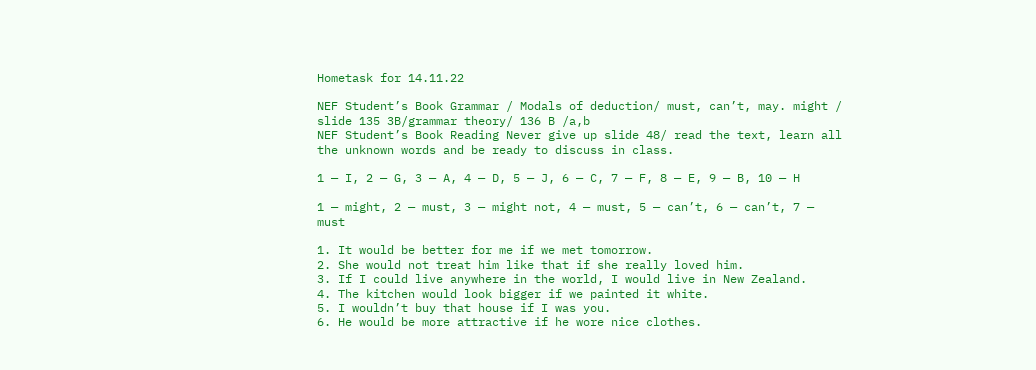Hometask for 14.11.22

NEF Student’s Book Grammar / Modals of deduction/ must, can’t, may. might / slide 135 3B/grammar theory/ 136 B /a,b
NEF Student’s Book Reading Never give up slide 48/ read the text, learn all the unknown words and be ready to discuss in class.

1 — I, 2 — G, 3 — A, 4 — D, 5 — J, 6 — C, 7 — F, 8 — E, 9 — B, 10 — H

1 — might, 2 — must, 3 — might not, 4 — must, 5 — can’t, 6 — can’t, 7 — must

1. It would be better for me if we met tomorrow.
2. She would not treat him like that if she really loved him.
3. If I could live anywhere in the world, I would live in New Zealand.
4. The kitchen would look bigger if we painted it white.
5. I wouldn’t buy that house if I was you.
6. He would be more attractive if he wore nice clothes.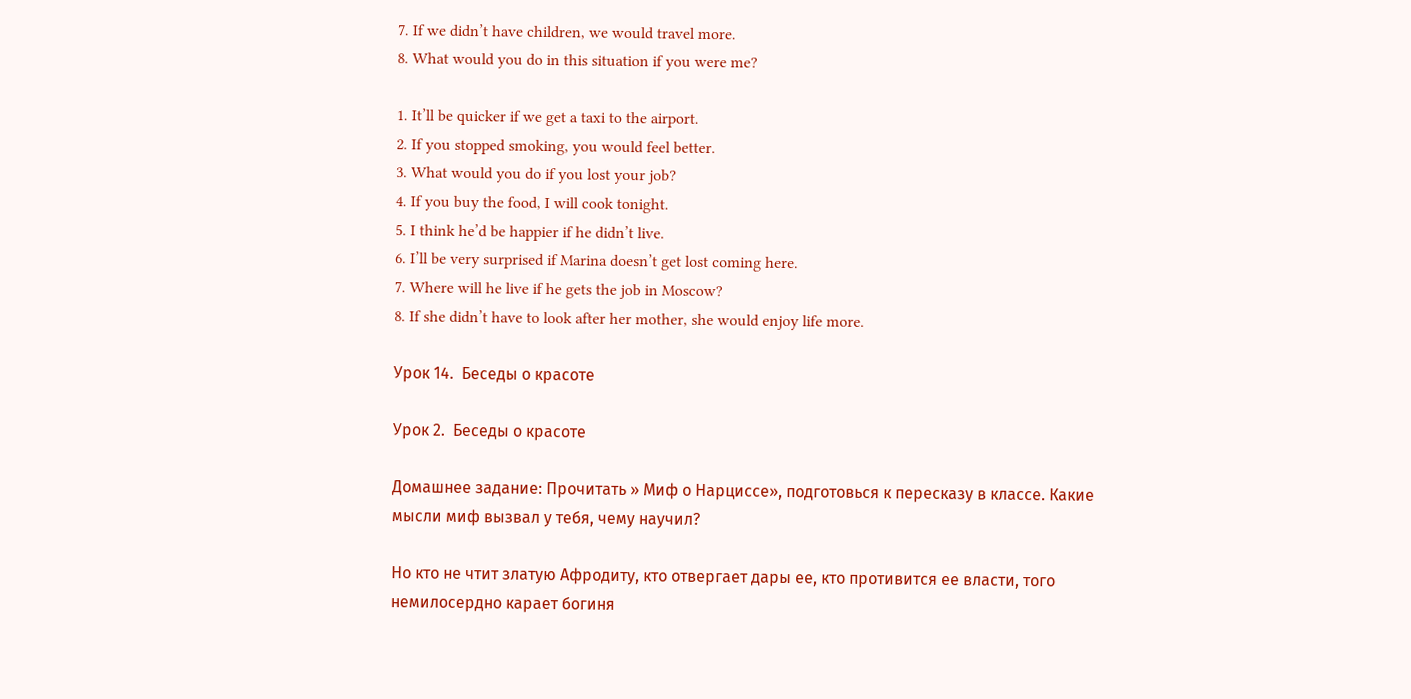7. If we didn’t have children, we would travel more.
8. What would you do in this situation if you were me?

1. It’ll be quicker if we get a taxi to the airport.
2. If you stopped smoking, you would feel better.
3. What would you do if you lost your job?
4. If you buy the food, I will cook tonight.
5. I think he’d be happier if he didn’t live.
6. I’ll be very surprised if Marina doesn’t get lost coming here.
7. Where will he live if he gets the job in Moscow?
8. If she didn’t have to look after her mother, she would enjoy life more.

Урок 14.  Беседы о красоте

Урок 2.  Беседы о красоте

Домашнее задание: Прочитать » Миф о Нарциссе», подготовься к пересказу в классе. Какие мысли миф вызвал у тебя, чему научил?

Но кто не чтит златую Афродиту, кто отвергает дары ее, кто противится ее власти, того немилосердно карает богиня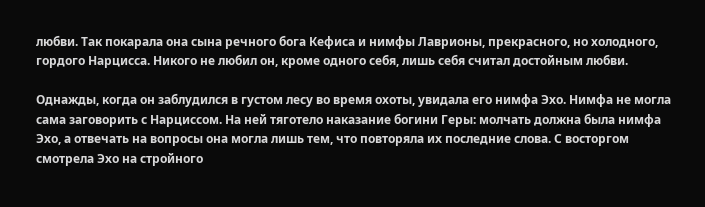любви. Так покарала она сына речного бога Кефиса и нимфы Лаврионы, прекрасного, но холодного, гордого Нарцисса. Никого не любил он, кроме одного себя, лишь себя считал достойным любви.

Однажды, когда он заблудился в густом лесу во время охоты, увидала его нимфа Эхо. Нимфа не могла сама заговорить с Нарциссом. На ней тяготело наказание богини Геры: молчать должна была нимфа Эхо, а отвечать на вопросы она могла лишь тем, что повторяла их последние слова. С восторгом смотрела Эхо на стройного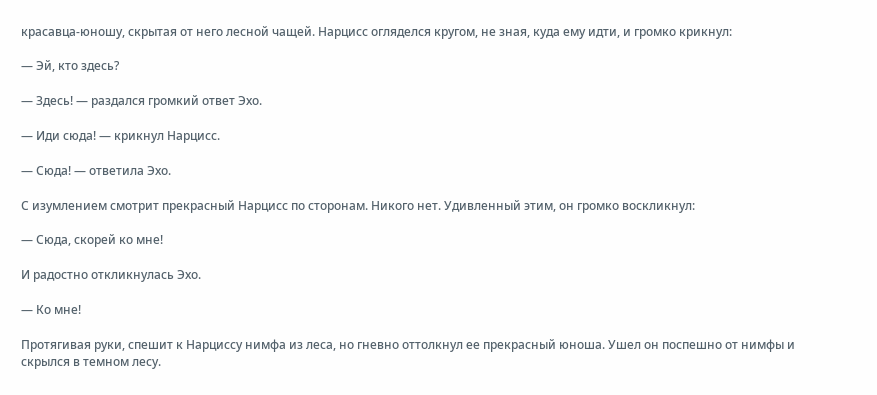красавца-юношу, скрытая от него лесной чащей. Нарцисс огляделся кругом, не зная, куда ему идти, и громко крикнул:

— Эй, кто здесь?

— Здесь! — раздался громкий ответ Эхо.

— Иди сюда! — крикнул Нарцисс.

— Сюда! — ответила Эхо.

С изумлением смотрит прекрасный Нарцисс по сторонам. Никого нет. Удивленный этим, он громко воскликнул:

— Сюда, скорей ко мне!

И радостно откликнулась Эхо.

— Ко мне!

Протягивая руки, спешит к Нарциссу нимфа из леса, но гневно оттолкнул ее прекрасный юноша. Ушел он поспешно от нимфы и скрылся в темном лесу.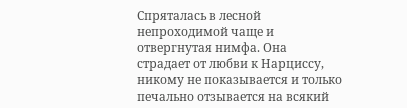Спряталась в лесной непроходимой чаще и отвергнутая нимфа. Она страдает от любви к Нарциссу, никому не показывается и только печально отзывается на всякий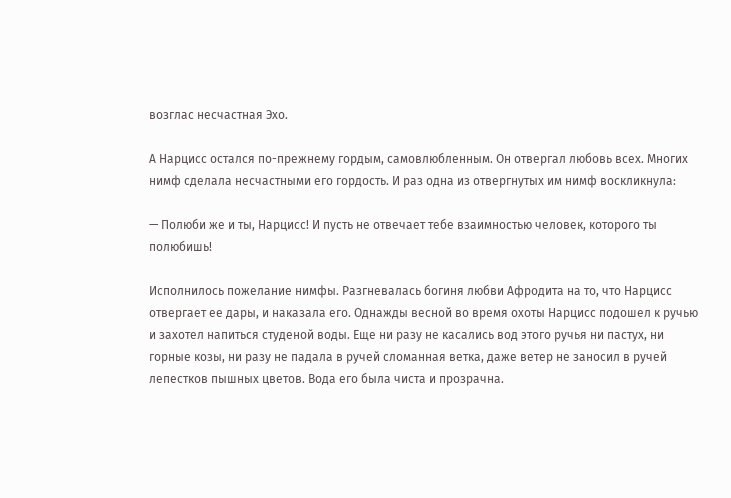возглас несчастная Эхо.

А Нарцисс остался по-прежнему гордым, самовлюбленным. Он отвергал любовь всех. Многих нимф сделала несчастными его гордость. И раз одна из отвергнутых им нимф воскликнула:

— Полюби же и ты, Нарцисс! И пусть не отвечает тебе взаимностью человек, которого ты полюбишь!

Исполнилось пожелание нимфы. Разгневалась богиня любви Афродита на то, что Нарцисс отвергает ее дары, и наказала его. Однажды весной во время охоты Нарцисс подошел к ручью и захотел напиться студеной воды. Еще ни разу не касались вод этого ручья ни пастух, ни горные козы, ни разу не падала в ручей сломанная ветка, даже ветер не заносил в ручей лепестков пышных цветов. Вода его была чиста и прозрачна.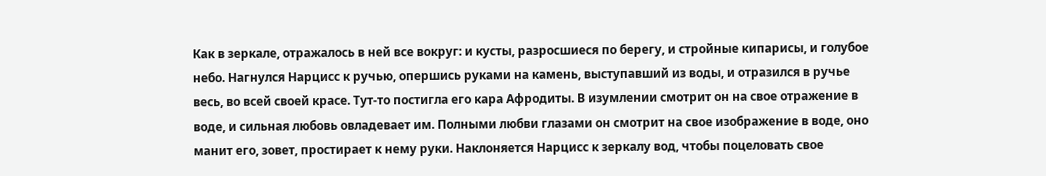Как в зеркале, отражалось в ней все вокруг: и кусты, разросшиеся по берегу, и стройные кипарисы, и голубое небо. Нагнулся Нарцисс к ручью, опершись руками на камень, выступавший из воды, и отразился в ручье весь, во всей своей красе. Тут-то постигла его кара Афродиты. В изумлении смотрит он на свое отражение в воде, и сильная любовь овладевает им. Полными любви глазами он смотрит на свое изображение в воде, оно манит его, зовет, простирает к нему руки. Наклоняется Нарцисс к зеркалу вод, чтобы поцеловать свое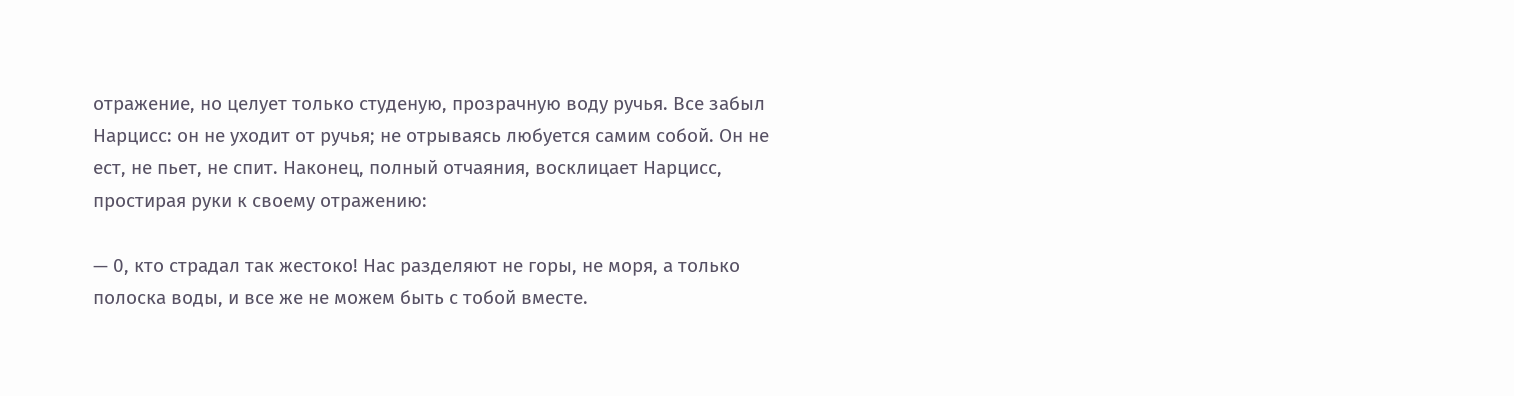отражение, но целует только студеную, прозрачную воду ручья. Все забыл Нарцисс: он не уходит от ручья; не отрываясь любуется самим собой. Он не ест, не пьет, не спит. Наконец, полный отчаяния, восклицает Нарцисс, простирая руки к своему отражению:

— 0, кто страдал так жестоко! Нас разделяют не горы, не моря, а только полоска воды, и все же не можем быть с тобой вместе.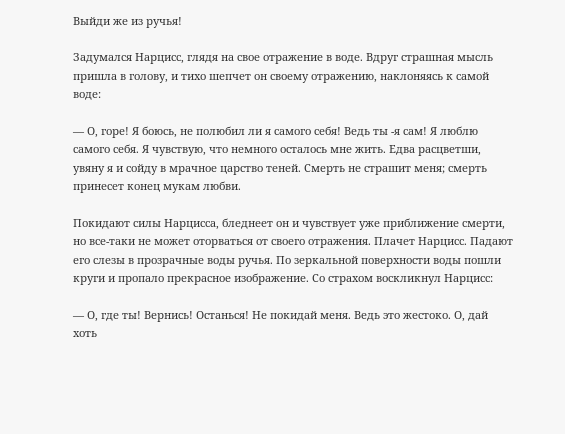Выйди же из ручья!

Задумался Нарцисс, глядя на свое отражение в воде. Вдруг страшная мысль пришла в голову, и тихо шепчет он своему отражению, наклоняясь к самой воде:

— О, горе! Я боюсь, не полюбил ли я самого себя! Ведь ты -я сам! Я люблю самого себя. Я чувствую, что немного осталось мне жить. Едва расцветши, увяну я и сойду в мрачное царство теней. Смерть не страшит меня; смерть принесет конец мукам любви.

Покидают силы Нарцисса, бледнеет он и чувствует уже приближение смерти, но все-таки не может оторваться от своего отражения. Плачет Нарцисс. Падают его слезы в прозрачные воды ручья. По зеркальной поверхности воды пошли круги и пропало прекрасное изображение. Со страхом воскликнул Нарцисс:

— О, где ты! Вернись! Останься! Не покидай меня. Ведь это жестоко. О, дай хоть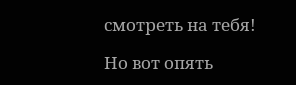смотреть на тебя!

Но вот опять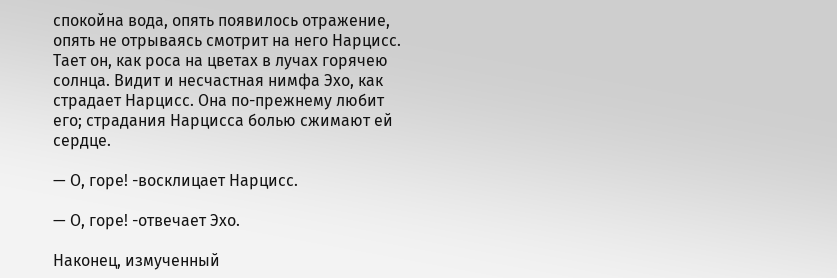спокойна вода, опять появилось отражение, опять не отрываясь смотрит на него Нарцисс. Тает он, как роса на цветах в лучах горячею солнца. Видит и несчастная нимфа Эхо, как страдает Нарцисс. Она по-прежнему любит его; страдания Нарцисса болью сжимают ей сердце.

— О, горе! -восклицает Нарцисс.

— О, горе! -отвечает Эхо.

Наконец, измученный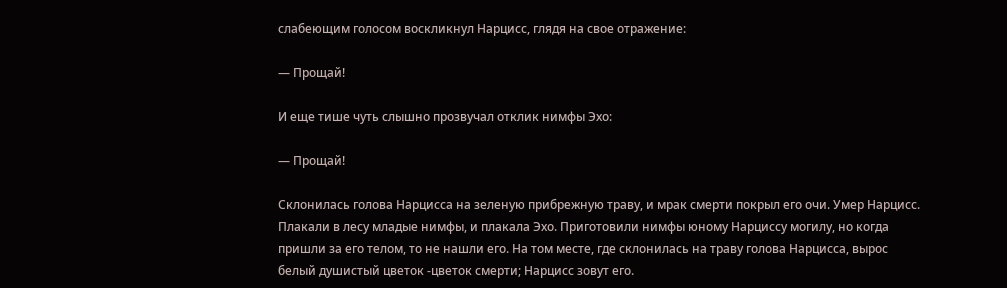слабеющим голосом воскликнул Нарцисс, глядя на свое отражение:

— Прощай!

И еще тише чуть слышно прозвучал отклик нимфы Эхо:

— Прощай!

Склонилась голова Нарцисса на зеленую прибрежную траву, и мрак смерти покрыл его очи. Умер Нарцисс. Плакали в лесу младые нимфы, и плакала Эхо. Приготовили нимфы юному Нарциссу могилу, но когда пришли за его телом, то не нашли его. На том месте, где склонилась на траву голова Нарцисса, вырос белый душистый цветок -цветок смерти; Нарцисс зовут его.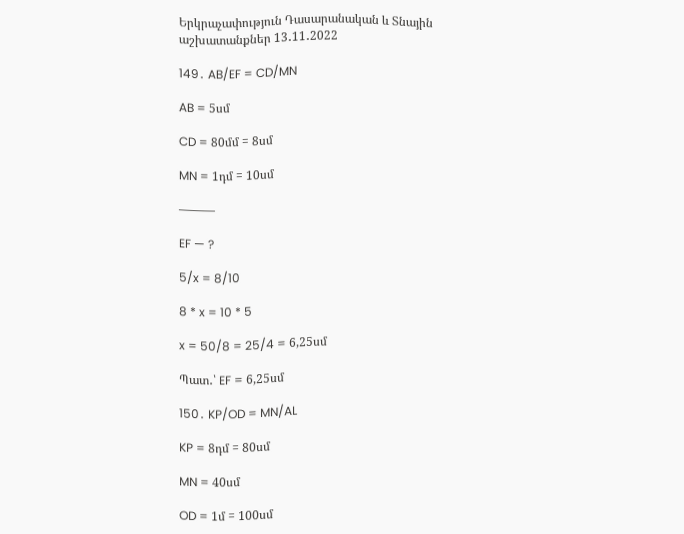Երկրաչափություն Դասարանական և Տնային աշխատանքներ 13․11․2022

149․ AB/EF = CD/MN

AB = 5սմ

CD = 80մմ = 8սմ

MN = 1դմ = 10սմ

———

EF — ?

5/x = 8/10

8 * x = 10 * 5

x = 50/8 = 25/4 = 6,25սմ

Պատ․՝ EF = 6,25սմ

150․ KP/OD = MN/AL

KP = 8դմ = 80սմ

MN = 40սմ

OD = 1մ = 100սմ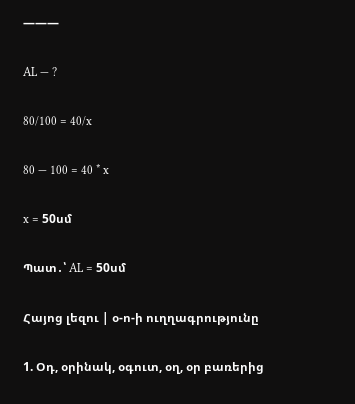———

AL — ?

80/100 = 40/x

80 — 100 = 40 * x

x = 50սմ

Պատ․՝ AL = 50սմ

Հայոց լեզու | օ-ո-ի ուղղագրությունը

1. Օդ, օրինակ, օգուտ, օղ, օր բառերից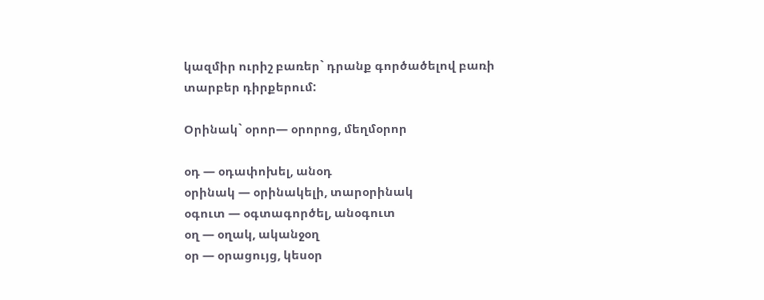կազմիր ուրիշ բառեր` դրանք գործածելով բառի տարբեր դիրքերում:

Օրինակ` օրոր— օրորոց, մեղմօրոր

օդ — օդափոխել, անօդ
օրինակ — օրինակելի, տարօրինակ
օգուտ — օգտագործել, անօգուտ
օղ — օղակ, ականջօղ
օր — օրացույց, կեսօր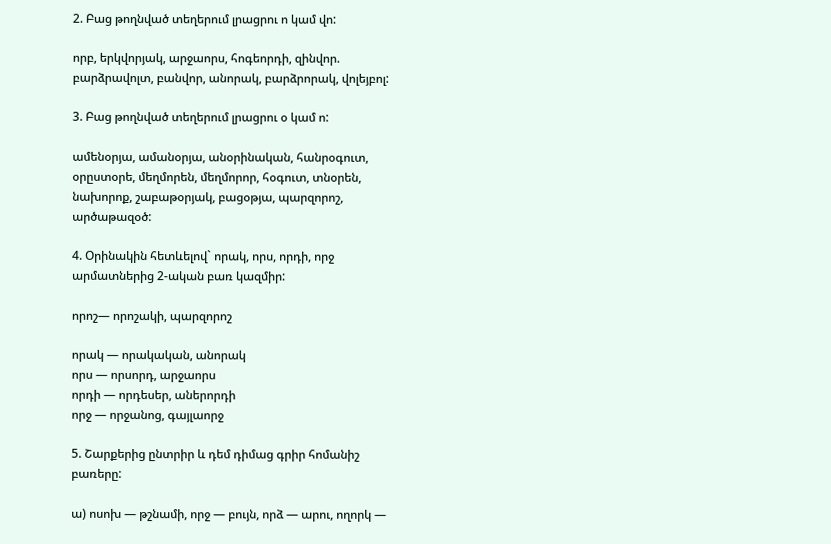2. Բաց թողնված տեղերում լրացրու ո կամ վո:

որբ, երկվորյակ, արջաորս, հոգեորդի, զինվոր. բարձրավոլտ, բանվոր, անորակ, բարձրորակ, վոլեյբոլ:

3. Բաց թողնված տեղերում լրացրու օ կամ ո:

ամենօրյա, ամանօրյա, անօրինական, հանրօգուտ, օրըստօրե, մեղմորեն, մեղմորոր, հօգուտ, տնօրեն, նախորոք, շաբաթօրյակ, բացօթյա, պարզորոշ, արծաթազօծ:

4. Օրինակին հետևելով` որակ, որս, որդի, որջ արմատներից 2-ական բառ կազմիր:

որոշ— որոշակի, պարզորոշ

որակ — որակական, անորակ
որս — որսորդ, արջաորս
որդի — որդեսեր, աներորդի
որջ — որջանոց, գայլաորջ

5. Շարքերից ընտրիր և դեմ դիմաց գրիր հոմանիշ բառերը:

ա) ոսոխ — թշնամի, որջ — բույն, որձ — արու, ողորկ —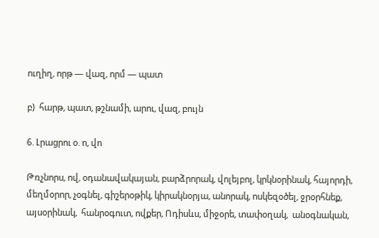ուղիղ, որթ — վազ, որմ — պատ

բ)  հարթ, պատ, թշնամի, արու, վազ, բույն

6. Լրացրու օ. ո, վո

Թռչնորս, ով, օդանավակայան, բարձրորակ, վոլեյբոլ, կրկնօրինակ, հայորդի,  մեղմօրոր, չօգնել, գիշերօթիկ, կիրակնօրյա, անորակ, ոսկեզօծել, ջրօրհնեք, այսօրինակ,  հանրօգուտ, ովքեր, Ոդիսևս, միջօրե, տափօղակ,  անօգնական,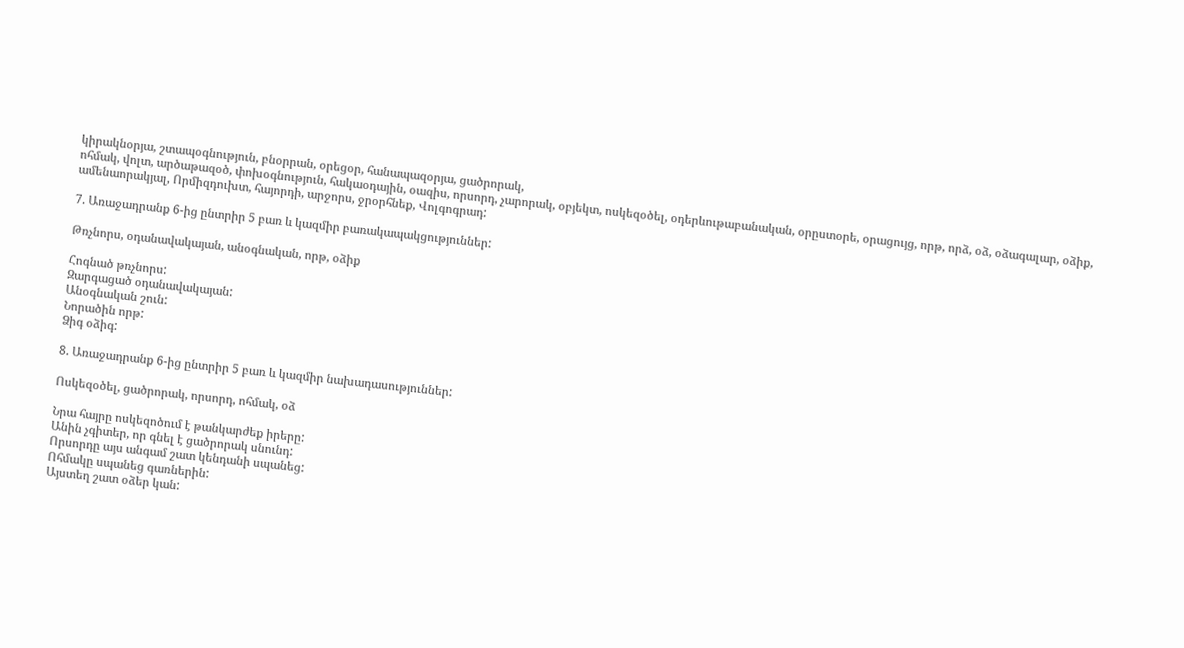կիրակնօրյա, շտապօգնություն, բնօրրան, օրեցօր, հանապազօրյա, ցածրորակ,
ոհմակ, վոլտ, արծաթազօծ, փոխօգնություն, հակաօդային, օազիս, որսորդ, չարորակ, օբյեկտ, ոսկեզօծել, օդերևութաբանական, օրըստօրե, օրացույց, որթ, որձ, օձ, օձագալար, օձիք, ամենաորակյալ, Որմիզդուխտ, հայորդի, արջորս, ջրօրհնեք, Վոլգոգրադ:

7. Առաջադրանք 6-ից ընտրիր 5 բառ և կազմիր բառակապակցություններ:

Թռչնորս, օդանավակայան, անօգնական, որթ, օձիք

Հոգնած թռչնորս:
Զարգացած օդանավակայան:
Անօգնական շուն:
Նորածին որթ:
Ձիգ օձիգ:

8. Առաջադրանք 6-ից ընտրիր 5 բառ և կազմիր նախադասություններ:

Ոսկեզօծել, ցածրորակ, որսորդ, ոհմակ, օձ

Նրա հայրը ոսկեզոծում է թանկարժեք իրերը:
Անին չգիտեր, որ գնել է ցածրորակ սնունդ:
Որսորդը այս անգամ շատ կենդանի սպանեց:
Ոհմակը սպանեց գառներին:
Այստեղ շատ օձեր կան: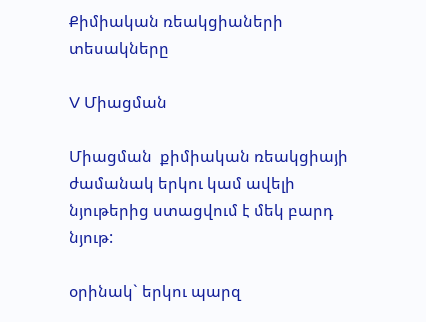Քիմիական ռեակցիաների տեսակները

V Միացման

Միացման  քիմիական ռեակցիայի ժամանակ երկու կամ ավելի նյութերից ստացվում է մեկ բարդ նյութ:

օրինակ` երկու պարզ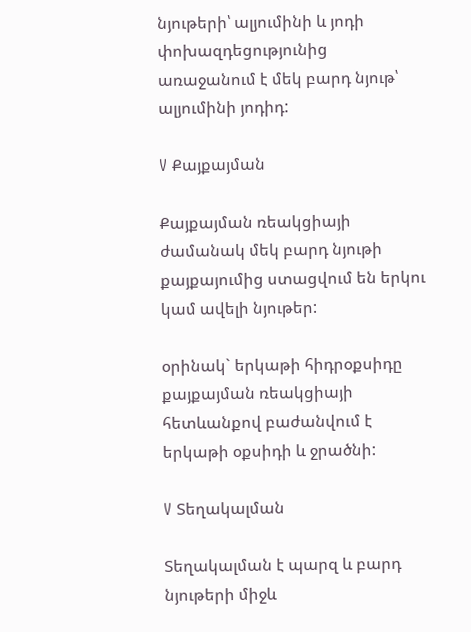նյութերի՝ ալյումինի և յոդի փոխազդեցությունից առաջանում է մեկ բարդ նյութ՝ ալյումինի յոդիդ:

V Քայքայման

Քայքայման ռեակցիայի ժամանակ մեկ բարդ նյութի քայքայումից ստացվում են երկու կամ ավելի նյութեր:

օրինակ` երկաթի հիդրօքսիդը քայքայման ռեակցիայի հետևանքով բաժանվում է երկաթի օքսիդի և ջրածնի:

V Տեղակալման

Տեղակալման է պարզ և բարդ նյութերի միջև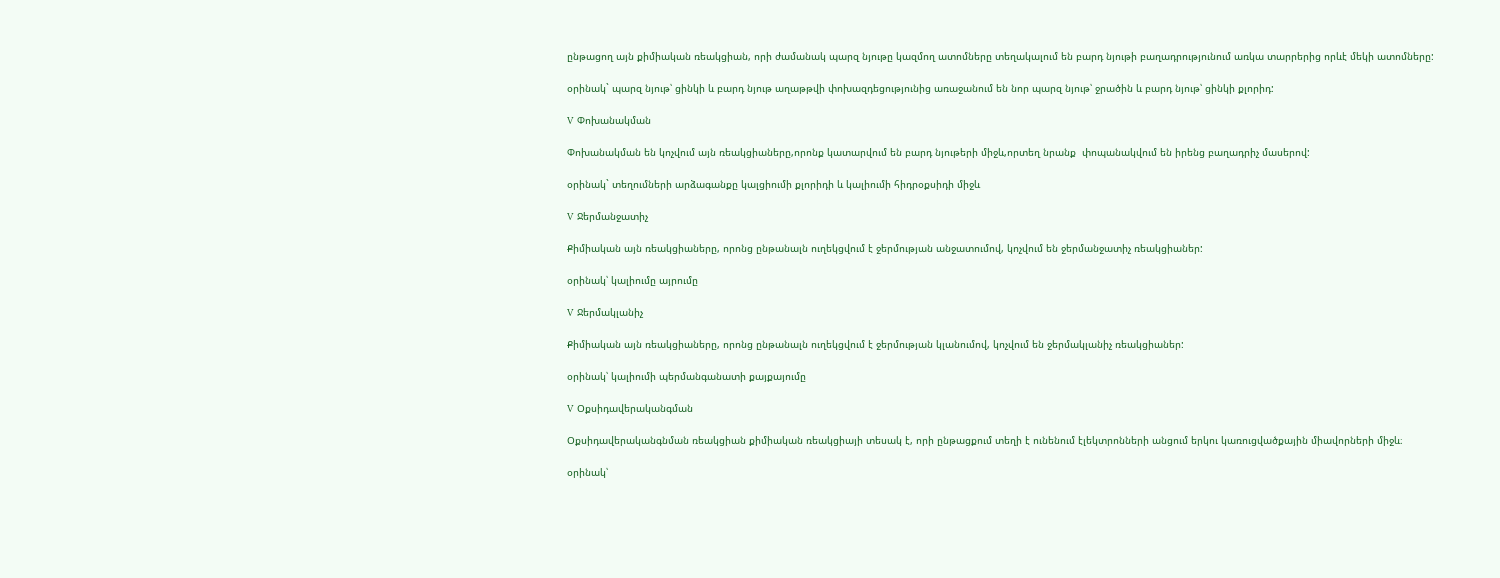ընթացող այն քիմիական ռեակցիան, որի ժամանակ պարզ նյութը կազմող ատոմները տեղակալում են բարդ նյութի բաղադրությունում առկա տարրերից որևէ մեկի ատոմները:

օրինակ` պարզ նյութ՝ ցինկի և բարդ նյութ աղաթթվի փոխազդեցությունից առաջանում են նոր պարզ նյութ՝ ջրածին և բարդ նյութ՝ ցինկի քլորիդ:

V Փոխանակման

Փոխանակման են կոչվում այն ռեակցիաները,որոնք կատարվում են բարդ նյութերի միջև,որտեղ նրանք  փոպանակվում են իրենց բաղադրիչ մասերով:

օրինակ` տեղումների արձագանքը կալցիումի քլորիդի և կալիումի հիդրօքսիդի միջև

V Ջերմանջատիչ

Քիմիական այն ռեակցիաները, որոնց ընթանալն ուղեկցվում է ջերմության անջատումով, կոչվում են ջերմանջատիչ ռեակցիաներ:

օրինակ՝ կալիումը այրումը

V Ջերմակլանիչ

Քիմիական այն ռեակցիաները, որոնց ընթանալն ուղեկցվում է ջերմության կլանումով, կոչվում են ջերմակլանիչ ռեակցիաներ:

օրինակ՝ կալիումի պերմանգանատի քայքայումը

V Օքսիդավերականգման

Օքսիդավերականգնման ռեակցիան քիմիական ռեակցիայի տեսակ է, որի ընթացքում տեղի է ունենում էլեկտրոնների անցում երկու կառուցվածքային միավորների միջև։

օրինակ՝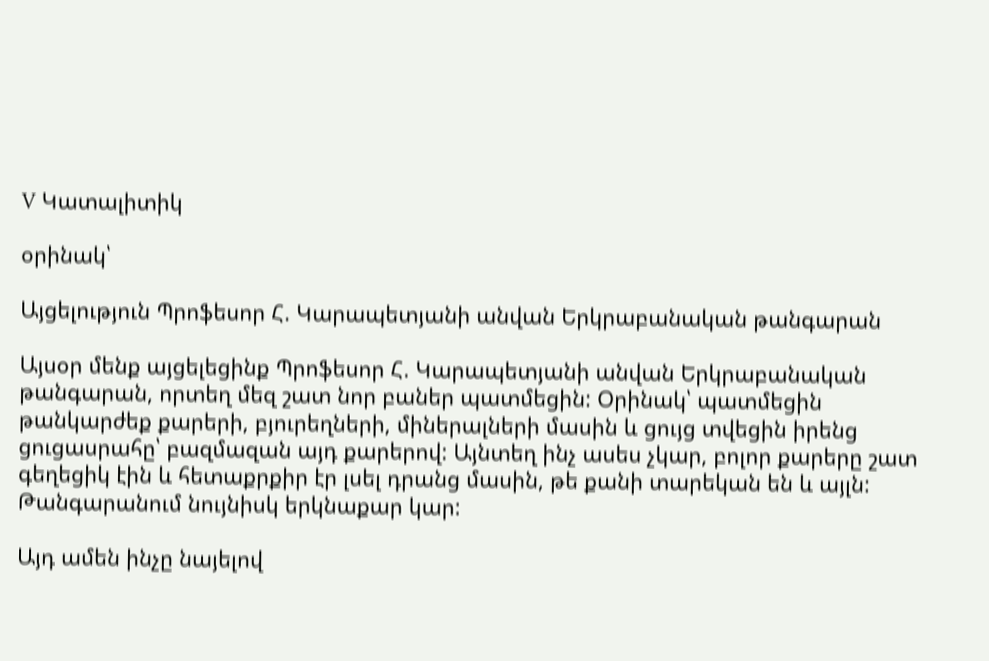V Կատալիտիկ

օրինակ՝

Այցելություն Պրոֆեսոր Հ. Կարապետյանի անվան Երկրաբանական թանգարան

Այսօր մենք այցելեցինք Պրոֆեսոր Հ. Կարապետյանի անվան Երկրաբանական թանգարան, որտեղ մեզ շատ նոր բաներ պատմեցին: Օրինակ՝ պատմեցին թանկարժեք քարերի, բյուրեղների, միներալների մասին և ցույց տվեցին իրենց ցուցասրահը՝ բազմազան այդ քարերով: Այնտեղ ինչ ասես չկար, բոլոր քարերը շատ գեղեցիկ էին և հետաքրքիր էր լսել դրանց մասին, թե քանի տարեկան են և այլն: Թանգարանում նույնիսկ երկնաքար կար:

Այդ ամեն ինչը նայելով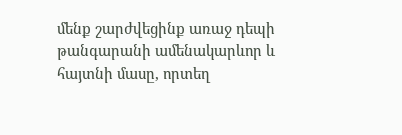մենք շարժվեցինք առաջ դեպի թանգարանի ամենակարևոր և հայտնի մասը, որտեղ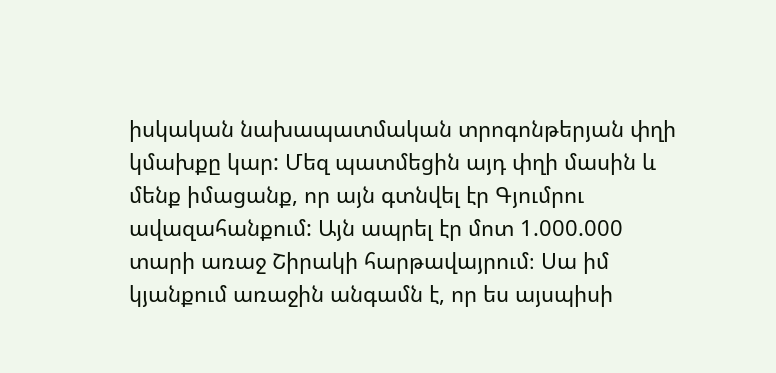իսկական նախապատմական տրոգոնթերյան փղի կմախքը կար: Մեզ պատմեցին այդ փղի մասին և մենք իմացանք, որ այն գտնվել էր Գյումրու ավազահանքում: Այն ապրել էր մոտ 1.000.000 տարի առաջ Շիրակի հարթավայրում։ Սա իմ կյանքում առաջին անգամն է, որ ես այսպիսի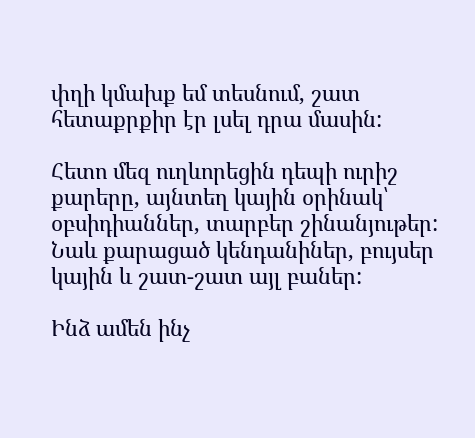փղի կմախք եմ տեսնում, շատ հետաքրքիր էր լսել դրա մասին:

Հետո մեզ ուղևորեցին դեպի ուրիշ քարերը, այնտեղ կային օրինակ՝ օբսիդիաններ, տարբեր շինանյութեր: Նաև քարացած կենդանիներ, բույսեր կային և շատ-շատ այլ բաներ:

Ինձ ամեն ինչ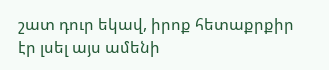շատ դուր եկավ, իրոք հետաքրքիր էր լսել այս ամենի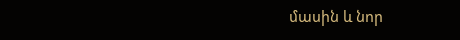մասին և նոր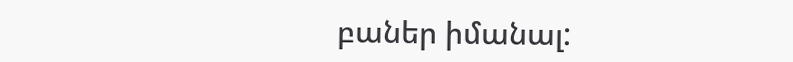բաներ իմանալ: